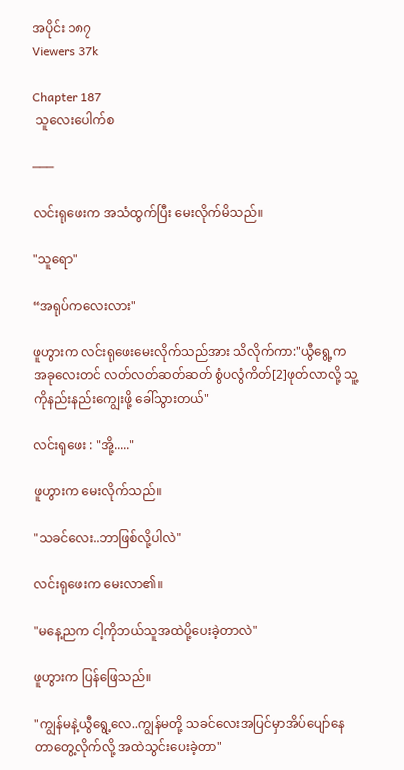အပိုင်း ၁၈၇
Viewers 37k

Chapter 187
 သူလေးပေါက်စ

───

လင်းရုဖေးက အသံထွက်ပြီး မေးလိုက်မိသည်။

"သူရော"

“အရုပ်ကလေးလား"

ဖူဟွားက လင်းရုဖေးမေးလိုက်သည်အား သိလိုက်ကာ:"ယွီရွေ့က အခုလေးတင် လတ်လတ်ဆတ်ဆတ် စွံပလွံကိတ်[2]ဖုတ်လာလို့ သူ့ကိုနည်းနည်းကျွေးဖို့ ခေါ်သွားတယ်"

လင်းရုဖေး : "အို့....."

ဖူဟွားက မေးလိုက်သည်။

"သခင်လေး..ဘာဖြစ်လို့ပါလဲ"

လင်းရုဖေးက မေးလာ၏။

"မနေ့ညက ငါ့ကိုဘယ်သူအထဲပို့ပေးခဲ့တာလဲ"

ဖူဟွားက ပြန်ဖြေသည်။

"ကျွန်မနဲ့ယွီရွေ့လေ..ကျွန်မတို့ သခင်လေးအပြင်မှာအိပ်ပျော်နေတာတွေ့လိုက်လို့ အထဲသွင်းပေးခဲ့တာ"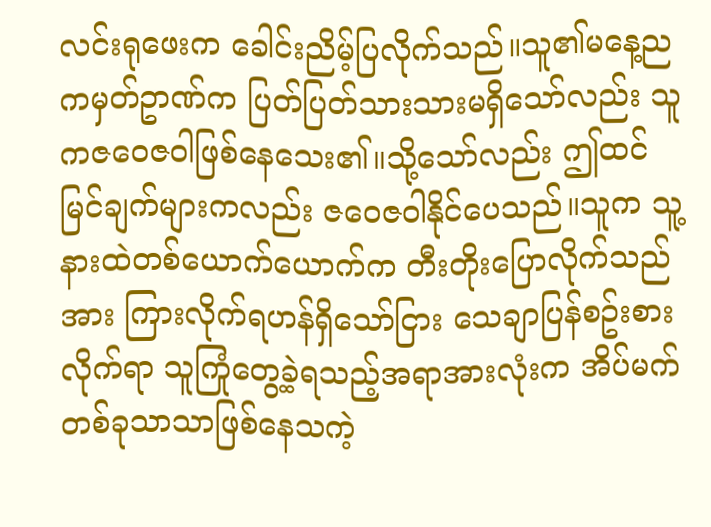လင်းရုဖေးက ခေါင်းညိမ့်ပြလိုက်သည်။သူ၏မနေ့ညကမှတ်ဥာဏ်က ပြတ်ပြတ်သားသားမရှိသော်လည်း သူကဇဝေဇဝါဖြစ်နေသေး၏။သို့သော်လည်း ဤထင်မြင်ချက်များကလည်း ဇဝေဇဝါနိုင်ပေသည်။သူက သူ့နားထဲတစ်ယောက်ယောက်က တီးတိုးပြောလိုက်သည်အား ကြားလိုက်ရဟန်ရှိသော်ငြား သေချာပြန်စဥ်းစားလိုက်ရာ သူကြုံတွေ့ခဲ့ရသည့်အရာအားလုံးက အိပ်မက်တစ်ခုသာသာဖြစ်နေသကဲ့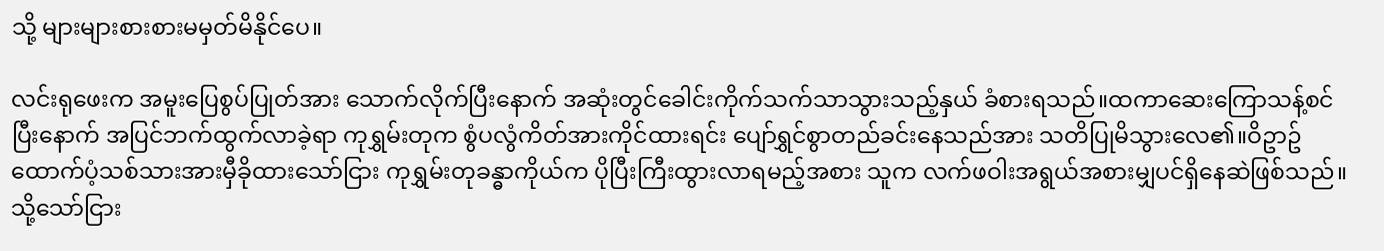သို့ များများစားစားမမှတ်မိနိုင်ပေ။

လင်းရုဖေးက အမူးပြေစွပ်ပြုတ်အား သောက်လိုက်ပြီးနောက် အဆုံးတွင်ခေါင်းကိုက်သက်သာသွားသည့်နှယ် ခံစားရသည်။ထကာဆေးကြောသန့်စင်ပြီးနောက် အပြင်ဘက်ထွက်လာခဲ့ရာ ကုရွှမ်းတုက စွံပလွံကိတ်အားကိုင်ထားရင်း ပျော်ရွှင်စွာတည်ခင်းနေသည်အား သတိပြုမိသွားလေ၏။ဝိဥာဥ်ထောက်ပံ့သစ်သားအားမှီခိုထားသော်ငြား ကုရွှမ်းတုခန္ဓာကိုယ်က ပိုပြီးကြီးထွားလာရမည့်အစား သူက လက်ဖဝါးအရွယ်အစားမျှပင်ရှိနေဆဲဖြစ်သည်။သို့သော်ငြား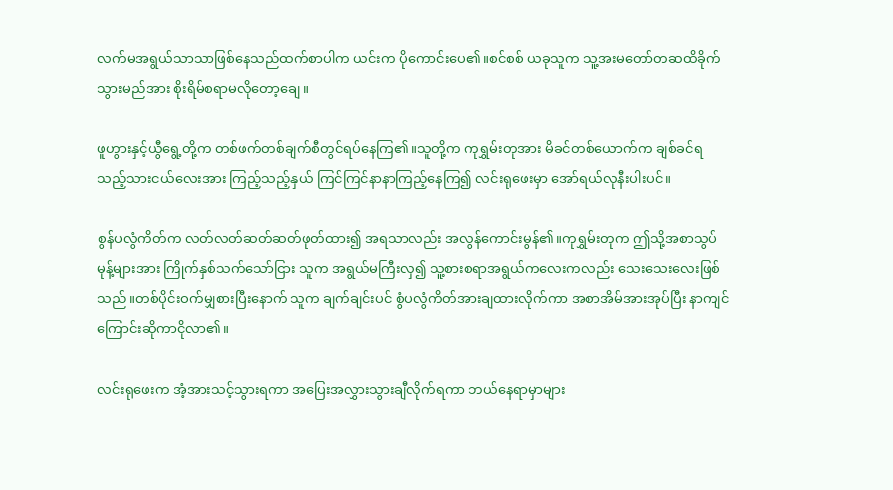လက်မအရွယ်သာသာဖြစ်နေသည်ထက်စာပါက ယင်းက ပိုကောင်းပေ၏။စင်စစ် ယခုသူက သူ့အးမတော်တဆထိခိုက်သွားမည်အား စိုးရိမ်စရာမလိုတော့ချေ။

ဖူဟွားနှင့်ယွီရွေ့တို့က တစ်ဖက်တစ်ချက်စီတွင်ရပ်နေကြ၏။သူတို့က ကုရွှမ်းတုအား မိခင်တစ်ယောက်က ချစ်ခင်ရသည့်သားငယ်လေးအား ကြည့်သည့်နှယ် ကြင်ကြင်နာနာကြည့်နေကြ၍ လင်းရုဖေးမှာ အော်ရယ်လုနီးပါးပင်။

စွန်ပလွံကိတ်က လတ်လတ်ဆတ်ဆတ်ဖုတ်ထား၍ အရသာလည်း အလွန်ကောင်းမွန်၏။ကုရွှမ်းတုက ဤသို့အစာသွပ်မုန့်များအား ကြိုက်နှစ်သက်သော်ငြား သူက အရွယ်မကြီးလှ၍ သူ့စားစရာအရွယ်ကလေးကလည်း သေးသေးလေးဖြစ်သည်။တစ်ပိုင်းဝက်မျှစားပြီးနောက် သူက ချက်ချင်းပင် စွံပလွံကိတ်အားချထားလိုက်ကာ အစာအိမ်အားအုပ်ပြီး နာကျင်ကြောင်းဆိုကာငိုလာ၏။

လင်းရုဖေးက အံ့အားသင့်သွားရကာ အပြေးအလွှားသွားချီလိုက်ရကာ ဘယ်နေရာမှာများ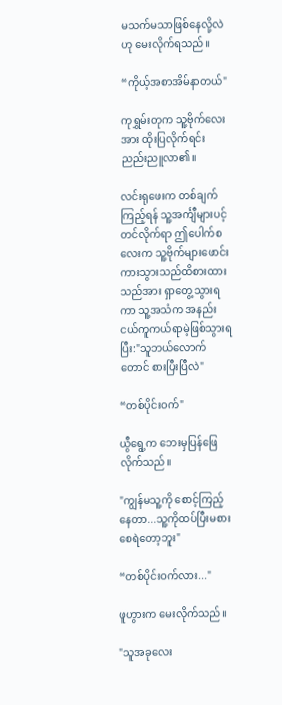မသက်မသာဖြစ်နေလို့လဲဟု မေးလိုက်ရသည်။

“ကိုယ့်အစာအိမ်နာတယ်"

ကုရွှမ်းတုက သူ့ဗိုက်လေးအား ထိုးပြလိုက်ရင်း ညည်းညူလာ၏။

လင်းရုဖေးက တစ်ချက်ကြည့်ရန် သူ့အင်္ကျီများပင့်တင်လိုက်ရာ ဤပေါက်စလေးက သူ့ဗိုက်များဖောင်းကားသွားသည်ထိစားထားသည်အား ရှာတွေ့သွားရကာ သူ့အသံက အနည်းငယ်ကူကယ်ရာမဲ့ဖြစ်သွားရပြီး:"သူဘယ်လောက်တောင် စားပြီးပြီလဲ"

“တစ်ပိုင်းဝက်"

ယွီရွေ့က ဘေးမှပြန်ဖြေလိုက်သည်။

"ကျွန်မသူ့ကို စောင့်ကြည့်နေတာ...သူ့ကိုထပ်ပြီးမစားစေရဲတော့ဘူး"

“တစ်ပိုင်းဝက်လား..."

ဖူဟွားက မေးလိုက်သည်။

"သူအခုလေး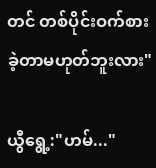တင် တစ်ပိုင်းဝက်စားခဲ့တာမဟုတ်ဘူးလား"

ယွီရွေ့:"ဟမ်..."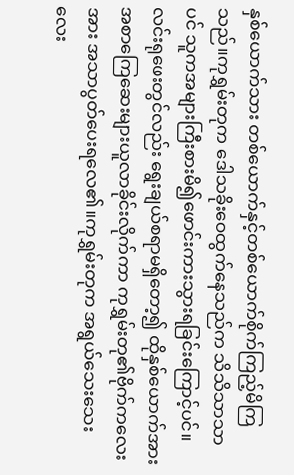နှစ်ယောက်သား တစ်ယောက်နှင့်တစ်ယောက်စိုက်ကြည့်မိကြသည်။ကုရွှမ်းတုက ဒေါသခိုးဝေထွက်နေသည်က သိသိသာသာပင် သူကအများကြီးစားမိ၍ဖောင်းကားသွားရခြင်းကြောင့်ပင်။လင်းရုဖေးတွင်လည်း ရွေးချယ်စရာမရှိတော့၍ ထိုနှစ်ယောက်အား အစာကြေဆေးများယူလာခိုင်းလိုက်ကာ ကုရွှမ်းတု၏ဗိုက်ကလေးအား အသာပွတ်ပေးရလေ၏။ကုရွှမ်းတုက အရွယ်သေးသေးလေး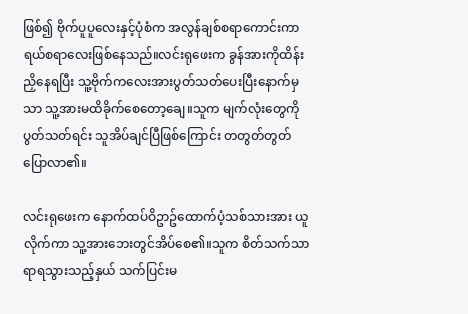ဖြစ်၍ ဗိုက်ပူပူလေးနှင့်ပုံစံက အလွန်ချစ်စရာကောင်းကာ ရယ်စရာလေးဖြစ်နေသည်။လင်းရုဖေးက ခွန်အားကိုထိန်းညှိနေရပြီး သူ့ဗိုက်ကလေးအားပွတ်သတ်ပေးပြီးနောက်မှသာ သူ့အားမထိခိုက်စေတော့ချေ။သူက မျက်လုံးတွေကိုပွတ်သတ်ရင်း သူအိပ်ချင်ပြီဖြစ်ကြောင်း တတွတ်တွတ်ပြောလာ၏။

လင်းရုဖေးက နောက်ထပ်ဝိဥာဥ်ထောက်ပံ့သစ်သားအား ယူလိုက်ကာ သူ့အားဘေးတွင်အိပ်စေ၏။သူက စိတ်သက်သာရာရသွားသည့်နှယ် သက်ပြင်းမ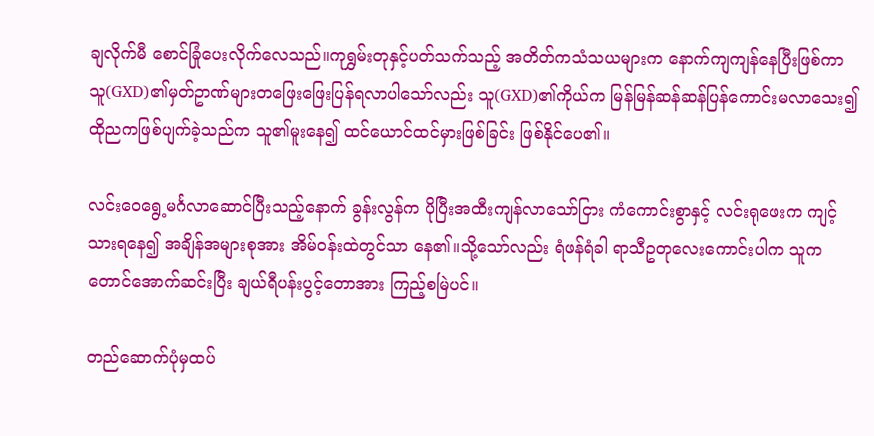ချလိုက်မီ စောင်ခြုံပေးလိုက်လေသည်။ကုရွှမ်းတုနှင့်ပတ်သက်သည့် အတိတ်ကသံသယများက နောက်ကျကျန်နေပြီးဖြစ်ကာ သူ(GXD)၏မှတ်ဥာဏ်များတဖြေးဖြေးပြန်ရလာပါသော်လည်း သူ(GXD)၏ကိုယ်က မြန်မြန်ဆန်ဆန်ပြန်ကောင်းမလာသေး၍ ထိုညကဖြစ်ပျက်ခဲ့သည်က သူ၏မူးနေ၍ ထင်ယောင်ထင်မှားဖြစ်ခြင်း ဖြစ်နိုင်ပေ၏။

လင်းဝေရွေ့မင်္ဂလာဆောင်ပြီးသည့်နောက် ခွန်းလွန်က ပိုပြီးအထီးကျန်လာသော်ငြား ကံကောင်းစွာနှင့် လင်းရုဖေးက ကျင့်သားရနေ၍ အချိန်အများစုအား အိမ်ဝန်းထဲတွင်သာ နေ၏။သို့သော်လည်း ရံဖန်ရံခါ ရာသီဥတုလေးကောင်းပါက သူက တောင်အောက်ဆင်းပြီး ချယ်ရီပန်းပွင့်တောအား ကြည့်စမြဲပင်။

တည်ဆောက်ပုံမှထပ်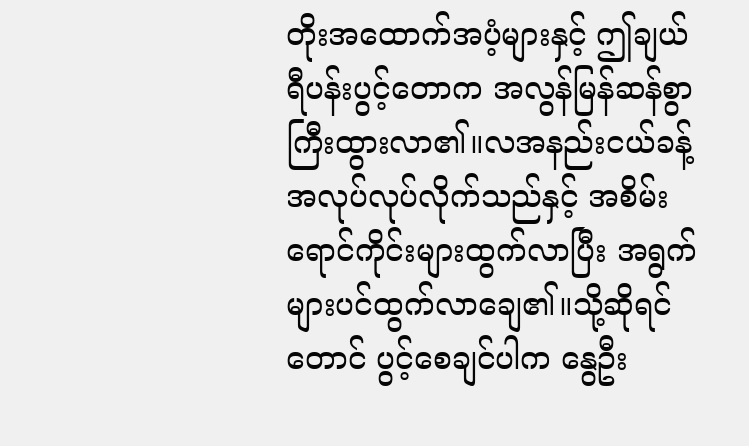တိုးအထောက်အပံ့များနှင့် ဤချယ်ရီပန်းပွင့်တောက အလွန်မြန်ဆန်စွာကြီးထွားလာ၏။လအနည်းငယ်ခန့်အလုပ်လုပ်လိုက်သည်နှင့် အစိမ်းရောင်ကိုင်းများထွက်လာပြီး အရွက်များပင်ထွက်လာချေ၏။သို့ဆိုရင်တောင် ပွင့်စေချင်ပါက နွေဦး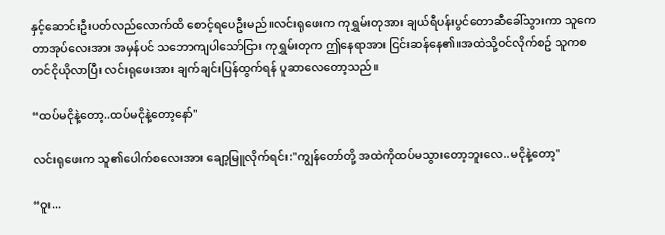နှင့်ဆောင်းဦးပတ်လည်လောက်ထိ စောင့်ရပေဦးမည်။လင်းရုဖေးက ကုရွှမ်းတုအား ချယ်ရီပန်းပွင်တောဆီခေါ်သွားကာ သူကေတာအုပ်လေးအား အမှန်ပင် သဘောကျပါသော်ငြား ကုရွှမ်းတုက ဤနေရာအား ငြင်းဆန်နေ၏။အထဲသို့ဝင်လိုက်စဥ် သူကစတင်ငိုယိုလာပြီး လင်းရုဖေးအား ချက်ချင်းပြန်ထွက်ရန် ပူဆာလေတော့သည်။

“ထပ်မငိုနဲ့တော့..ထပ်မငိုနဲ့တော့နော်"

လင်းရုဖေးက သူ၏ပေါက်စလေးအား ချော့မြူလိုက်ရင်း:"ကျွန်တော်တို့ အထဲကိုထပ်မသွားတော့ဘူးလေ..မငိုနဲ့တော့"

“ဝူး...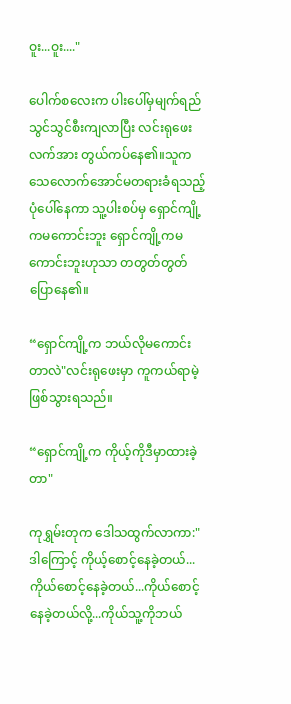ဝူး...ဝူး...."

ပေါက်စလေးက ပါးပေါ်မှမျက်ရည်သွင်သွင်စီးကျလာပြီး လင်းရုဖေးလက်အား တွယ်ကပ်နေ၏။သူက သေလောက်အောင်မတရားခံရသည့်ပုံပေါ်နေကာ သူ့ပါးစပ်မှ ရှောင်ကျို့ကမကောင်းဘူး ရှောင်ကျို့ကမကောင်းဘူးဟုသာ တတွတ်တွတ်ပြောနေ၏။

“ရှောင်ကျို့က ဘယ်လိုမကောင်းတာလဲ"လင်းရုဖေးမှာ ကူကယ်ရာမဲ့ဖြစ်သွားရသည်။

“ရှောင်ကျို့က ကိုယ့်ကိုဒီမှာထားခဲ့တာ"

ကုရွှမ်းတုက ဒေါသထွက်လာကာ:"ဒါကြောင့် ကိုယ့်စောင့်နေခဲ့တယ်...ကိုယ်စောင့်နေခဲ့တယ်...ကိုယ်စောင့်နေခဲ့တယ်လို့...ကိုယ်သူ့ကိုဘယ်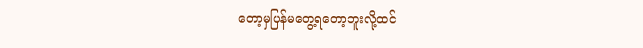တော့မှပြန်မတွေ့ရတော့ဘူးလို့ထင်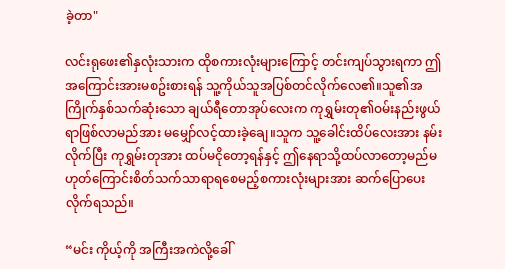ခဲ့တာ"

လင်းရုဖေး၏နှလုံးသားက ထိုစကားလုံးများကြောင့် တင်းကျပ်သွားရကာ ဤအကြောင်းအားမစဥ်းစားရန် သူ့ကိုယ်သူအပြစ်တင်လိုက်လေ၏။သူ၏အကြိုက်နှစ်သက်ဆုံးသော ချယ်ရီတောအုပ်လေးက ကုရွှမ်းတု၏ဝမ်းနည်းဖွယ်ရာဖြစ်လာမည်အား မမျှော်လင့်ထားခဲ့ချေ။သူက သူ့ခေါင်းထိပ်လေးအား နမ်းလိုက်ပြီး ကုရွှမ်းတုအား ထပ်မငိုတော့ရန်နှင့် ဤနေရာသို့ထပ်လာတော့မည်မဟုတ်ကြောင်းစိတ်သက်သာရာရစေမည့်စကားလုံးများအား ဆက်ပြောပေးလိုက်ရသည်။

“မင်း ကိုယ့်ကို အကြီးအကဲလို့ခေါ်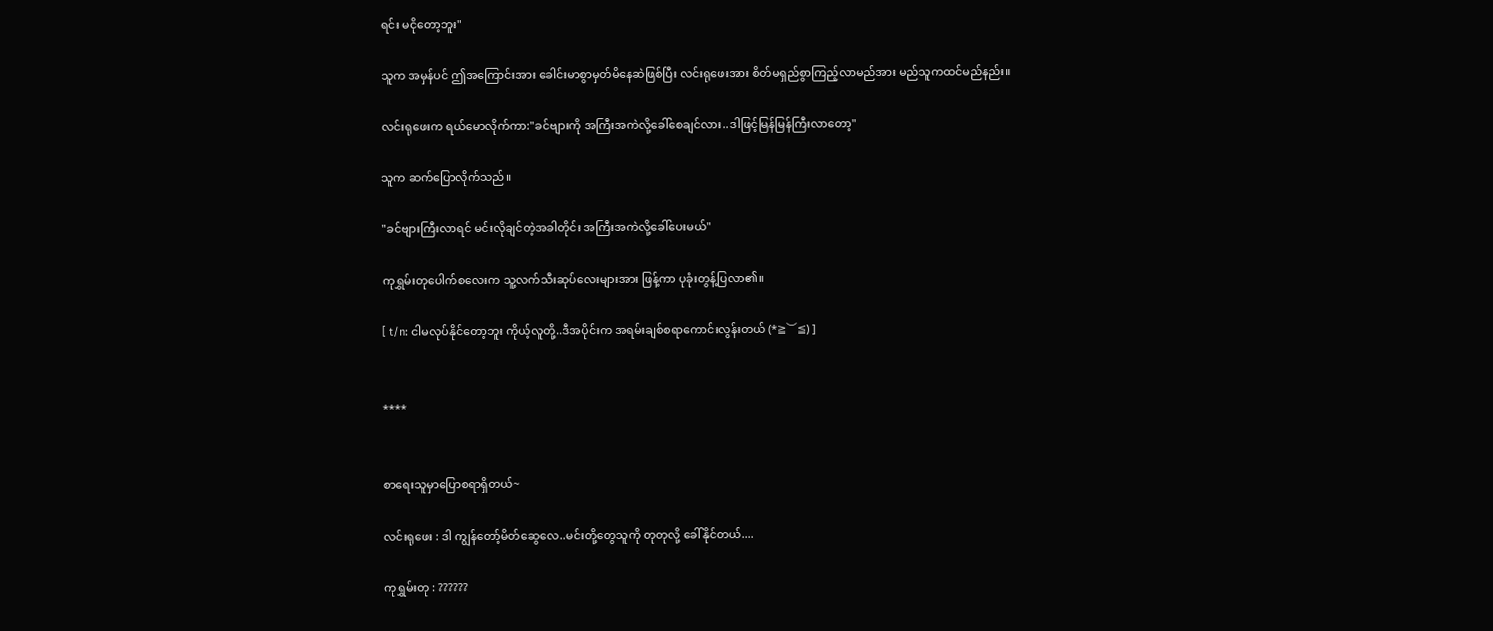ရင်း မငိုတော့ဘူး"

သူက အမှန်ပင် ဤအကြောင်းအား ခေါင်းမာစွာမှတ်မိနေဆဲဖြစ်ပြီး လင်းရုဖေးအား စိတ်မရှည်စွာကြည့်လာမည်အား မည်သူကထင်မည်နည်း။

လင်းရုဖေးက ရယ်မောလိုက်ကာ:"ခင်ဗျားကို အကြီးအကဲလို့ခေါ်စေချင်လား..ဒါဖြင့်မြန်မြန်ကြီးလာတော့"

သူက ဆက်ပြောလိုက်သည်။

"ခင်ဗျားကြီးလာရင် မင်းလိုချင်တဲ့အခါတိုင်း အကြီးအကဲလို့ခေါ်ပေးမယ်"

ကုရွှမ်းတုပေါက်စလေးက သူ့လက်သီးဆုပ်လေးများအား ဖြန့်ကာ ပုခုံးတွန့်ပြလာ၏။

[ t/n: ငါမလုပ်နိုင်တော့ဘူး ကိုယ့်လူတို့..ဒီအပိုင်းက အရမ်းချစ်စရာကောင်းလွန်းတယ် (*≧︶≦) ]


****


စာရေးသူမှာပြောစရာရှိတယ်~

လင်းရုဖေး : ဒါ ကျွန်တော့်မိတ်ဆွေလေ..မင်းတို့တွေသူကို တုတုလို့ ခေါ်နိုင်တယ်....

ကုရွှမ်းတု : ??????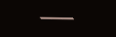───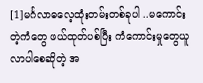[1]မင်္ဂလာဓလေ့ထုံးတမ်းတစ်ခုပါ ..မကောင်းတဲ့ကံတွေ ဖယ်ထုတ်ပစ်ပြီး ကံကောင်းမှုတွေယူလာပါစေဆိုတဲ့ အ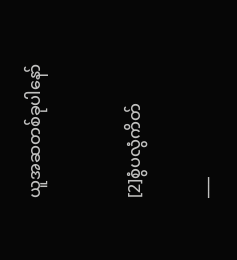ယူအဆတစ်ခုပါနော်


[2]စွံပလွံကိတ်

___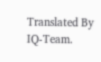Translated By IQ-Team.